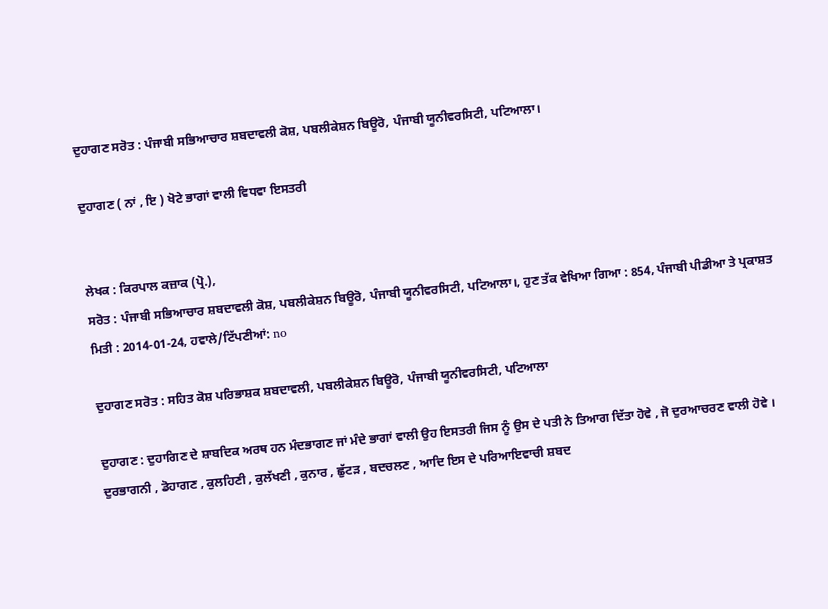ਦੁਹਾਗਣ ਸਰੋਤ : ਪੰਜਾਬੀ ਸਭਿਆਚਾਰ ਸ਼ਬਦਾਵਲੀ ਕੋਸ਼, ਪਬਲੀਕੇਸ਼ਨ ਬਿਊਰੋ, ਪੰਜਾਬੀ ਯੂਨੀਵਰਸਿਟੀ, ਪਟਿਆਲਾ।

ਦੁਹਾਗਣ ( ਨਾਂ , ਇ ) ਖੋਟੇ ਭਾਗਾਂ ਵਾਲੀ ਵਿਧਵਾ ਇਸਤਰੀ


ਲੇਖਕ : ਕਿਰਪਾਲ ਕਜ਼ਾਕ (ਪ੍ਰੋ.),
ਸਰੋਤ : ਪੰਜਾਬੀ ਸਭਿਆਚਾਰ ਸ਼ਬਦਾਵਲੀ ਕੋਸ਼, ਪਬਲੀਕੇਸ਼ਨ ਬਿਊਰੋ, ਪੰਜਾਬੀ ਯੂਨੀਵਰਸਿਟੀ, ਪਟਿਆਲਾ।, ਹੁਣ ਤੱਕ ਵੇਖਿਆ ਗਿਆ : 854, ਪੰਜਾਬੀ ਪੀਡੀਆ ਤੇ ਪ੍ਰਕਾਸ਼ਤ ਮਿਤੀ : 2014-01-24, ਹਵਾਲੇ/ਟਿੱਪਣੀਆਂ: no

ਦੁਹਾਗਣ ਸਰੋਤ : ਸਹਿਤ ਕੋਸ਼ ਪਰਿਭਾਸ਼ਕ ਸ਼ਬਦਾਵਲੀ, ਪਬਲੀਕੇਸ਼ਨ ਬਿਊਰੋ, ਪੰਜਾਬੀ ਯੂਨੀਵਰਸਿਟੀ, ਪਟਿਆਲਾ

ਦੁਹਾਗਣ : ਦੁਹਾਗਿਣ ਦੇ ਸ਼ਾਬਦਿਕ ਅਰਥ ਹਨ ਮੰਦਭਾਗਣ ਜਾਂ ਮੰਦੇ ਭਾਗਾਂ ਵਾਲੀ ਉਹ ਇਸਤਰੀ ਜਿਸ ਨੂੰ ਉਸ ਦੇ ਪਤੀ ਨੇ ਤਿਆਗ ਦਿੱਤਾ ਹੋਵੇ , ਜੋ ਦੁਰਆਚਰਣ ਵਾਲੀ ਹੋਵੇ । ਦੁਰਭਾਗਨੀ , ਡੋਹਾਗਣ , ਕੁਲਹਿਣੀ , ਕੁਲੱਖਣੀ , ਕੁਨਾਰ , ਛੁੱਟੜ , ਬਦਚਲਣ , ਆਦਿ ਇਸ ਦੇ ਪਰਿਆਇਵਾਚੀ ਸ਼ਬਦ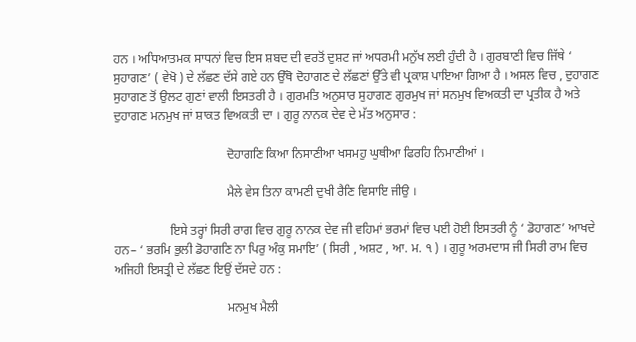ਹਨ । ਅਧਿਆਤਮਕ ਸਾਧਨਾਂ ਵਿਚ ਇਸ ਸ਼ਬਦ ਦੀ ਵਰਤੋਂ ਦੁਸ਼ਟ ਜਾਂ ਅਧਰਮੀ ਮਨੁੱਖ ਲਈ ਹੁੰਦੀ ਹੈ । ਗੁਰਬਾਣੀ ਵਿਚ ਜਿੱਥੇ ‘ ਸੁਹਾਗਣ’ ( ਵੇਖੋ ) ਦੇ ਲੱਛਣ ਦੱਸੇ ਗਏ ਹਨ ਉੱਥੋ ਦੋਹਾਗਣ ਦੇ ਲੱਛਣਾਂ ਉੱਤੇ ਵੀ ਪ੍ਰਕਾਸ਼ ਪਾਇਆ ਗਿਆ ਹੈ । ਅਸਲ ਵਿਚ , ਦੁਹਾਗਣ ਸੁਹਾਗਣ ਤੋਂ ਉਲਟ ਗੁਣਾਂ ਵਾਲੀ ਇਸਤਰੀ ਹੈ । ਗੁਰਮਤਿ ਅਨੁਸਾਰ ਸੁਹਾਗਣ ਗੁਰਮੁਖ ਜਾਂ ਸਨਮੁਖ ਵਿਅਕਤੀ ਦਾ ਪ੍ਰਤੀਕ ਹੈ ਅਤੇ ਦੁਹਾਗਣ ਮਨਮੁਖ ਜਾਂ ਸ਼ਾਕਤ ਵਿਅਕਤੀ ਦਾ । ਗੁਰੂ ਨਾਨਕ ਦੇਵ ਦੇ ਮੱਤ ਅਨੁਸਾਰ :

                                    ਦੋਹਾਗਣਿ ਕਿਆ ਨਿਸਾਣੀਆ ਖਸਮਹੁ ਘੁਥੀਆ ਫਿਰਹਿ ਨਿਮਾਣੀਆਂ ।

                                    ਮੈਲੇ ਵੇਸ ਤਿਨਾ ਕਾਮਣੀ ਦੁਖੀ ਰੈਣਿ ਵਿਸਾਇ ਜੀਉ ।

                  ਇਸੇ ਤਰ੍ਹਾਂ ਸਿਰੀ ਰਾਗ ਵਿਚ ਗੁਰੂ ਨਾਨਕ ਦੇਵ ਜੀ ਵਹਿਮਾਂ ਭਰਮਾਂ ਵਿਚ ਪਈ ਹੋਈ ਇਸਤਰੀ ਨੂੰ ‘ ਡੋਹਾਗਣ’ ਆਖਦੇ ਹਨ– ‘ ਭਰਮਿ ਭੁਲੀ ਡੋਹਾਗਣਿ ਨਾ ਪਿਰੁ ਅੰਕੁ ਸਮਾਇ’ ( ਸਿਰੀ , ਅਸ਼ਟ , ਆ. ਮ. ੧ ) । ਗੁਰੂ ਅਰਮਦਾਸ ਜੀ ਸਿਰੀ ਰਾਮ ਵਿਚ ਅਜਿਹੀ ਇਸਤ੍ਰੀ ਦੇ ਲੱਛਣ ਇਉਂ ਦੱਸਦੇ ਹਨ :

                                    ਮਨਮੁਖ ਮੈਲੀ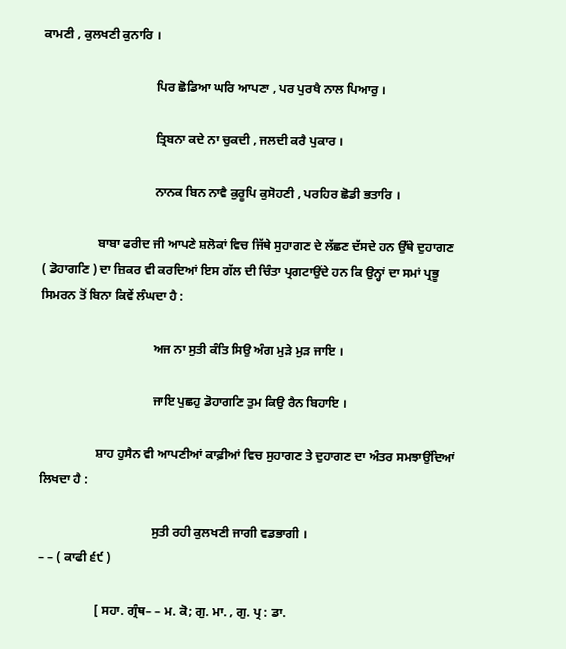ਕਾਮਣੀ , ਕੁਲਖਣੀ ਕੁਨਾਰਿ ।

                                    ਪਿਰ ਛੋਡਿਆ ਘਰਿ ਆਪਣਾ , ਪਰ ਪੁਰਖੈ ਨਾਲ ਪਿਆਰੁ ।

                                    ਤ੍ਰਿਬਨਾ ਕਦੇ ਨਾ ਚੁਕਦੀ , ਜਲਦੀ ਕਰੈ ਪੁਕਾਰ ।

                                    ਨਾਨਕ ਬਿਨ ਨਾਵੈ ਕੁਰੂਪਿ ਕੁਸੋਹਣੀ , ਪਰਹਿਰ ਛੋਡੀ ਭਤਾਰਿ ।

                  ਬਾਬਾ ਫਰੀਦ ਜੀ ਆਪਣੇ ਸ਼ਲੋਕਾਂ ਵਿਚ ਜਿੱਥੇ ਸੁਹਾਗਣ ਦੇ ਲੱਛਣ ਦੱਸਦੇ ਹਨ ਉੱਥੇ ਦੁਹਾਗਣ ( ਡੋਹਾਗਣਿ ) ਦਾ ਜ਼ਿਕਰ ਵੀ ਕਰਦਿਆਂ ਇਸ ਗੱਲ ਦੀ ਚਿੰਤਾ ਪ੍ਰਗਟਾਉਂਦੇ ਹਨ ਕਿ ਉਨ੍ਹਾਂ ਦਾ ਸਮਾਂ ਪ੍ਰਭੂ ਸਿਮਰਨ ਤੋਂ ਬਿਨਾ ਕਿਵੇਂ ਲੰਘਦਾ ਹੈ :

                                    ਅਜ ਨਾ ਸੁਤੀ ਕੰਤਿ ਸਿਉ ਅੰਗ ਮੁੜੇ ਮੁੜ ਜਾਇ ।

                                    ਜਾਇ ਪੁਛਹੁ ਡੋਹਾਗਣਿ ਤੁਮ ਕਿਉ ਰੈਨ ਬਿਹਾਇ ।

                  ਸ਼ਾਹ ਹੁਸੈਨ ਵੀ ਆਪਣੀਆਂ ਕਾਫ਼ੀਆਂ ਵਿਚ ਸੁਹਾਗਣ ਤੇ ਦੁਹਾਗਣ ਦਾ ਅੰਤਰ ਸਮਝਾਉਂਦਿਆਂ ਲਿਖਦਾ ਹੈ :

                                    ਸੁਤੀ ਰਹੀ ਕੁਲਖਣੀ ਜਾਗੀ ਵਡਭਾਗੀ ।                                                                                   – – ( ਕਾਫੀ ੬੯ )

                  [ ਸਹਾ. ਗ੍ਰੰਥ– – ਮ. ਕੋ; ਗੁ. ਮਾ. , ਗੁ. ਪ੍ਰ : ਡਾ.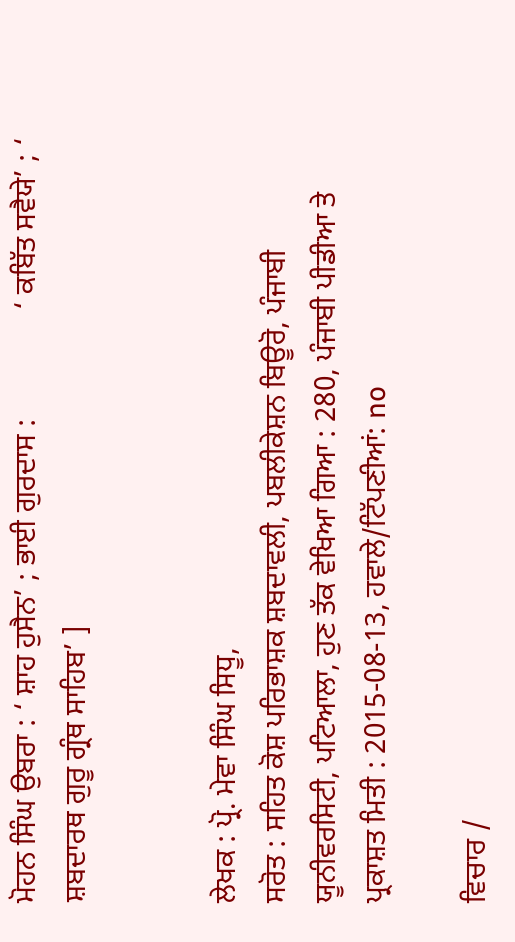ਮੋਹਨ ਸਿੰਘ ਉਬਰਾ : ‘ ਸ਼ਾਹ ਹੁਸੈਨ’ ; ਭਾਈ ਗੁਰਦਾਸ :               ‘ ਕਬਿੱਤ ਸਵੈਯੇ’ ; ‘ ਸ਼ਬਦਾਰਥ ਗੁਰੂ ਗ੍ਰੰਥ ਸਾਹਿਬ’ ]


ਲੇਖਕ : ਪ੍ਰੋ. ਮੇਵਾ ਸਿੰਘ ਸਿਧੂ,
ਸਰੋਤ : ਸਹਿਤ ਕੋਸ਼ ਪਰਿਭਾਸ਼ਕ ਸ਼ਬਦਾਵਲੀ, ਪਬਲੀਕੇਸ਼ਨ ਬਿਊਰੋ, ਪੰਜਾਬੀ ਯੂਨੀਵਰਸਿਟੀ, ਪਟਿਆਲਾ, ਹੁਣ ਤੱਕ ਵੇਖਿਆ ਗਿਆ : 280, ਪੰਜਾਬੀ ਪੀਡੀਆ ਤੇ ਪ੍ਰਕਾਸ਼ਤ ਮਿਤੀ : 2015-08-13, ਹਵਾਲੇ/ਟਿੱਪਣੀਆਂ: no

ਵਿਚਾਰ /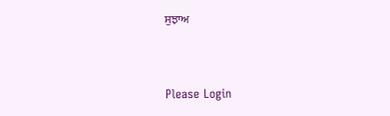ਸੁਝਾਅ



Please Login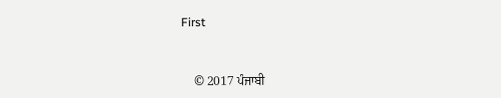First


    © 2017 ਪੰਜਾਬੀ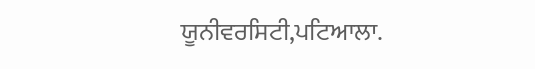ਯੂਨੀਵਰਸਿਟੀ,ਪਟਿਆਲਾ.